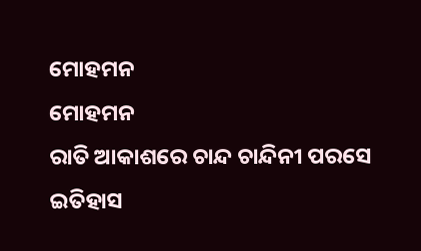ମୋହମନ
ମୋହମନ
ରାତି ଆକାଶରେ ଚାନ୍ଦ ଚାନ୍ଦିନୀ ପରସେ
ଇତିହାସ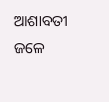ଆଶାବତୀ ଜଳେ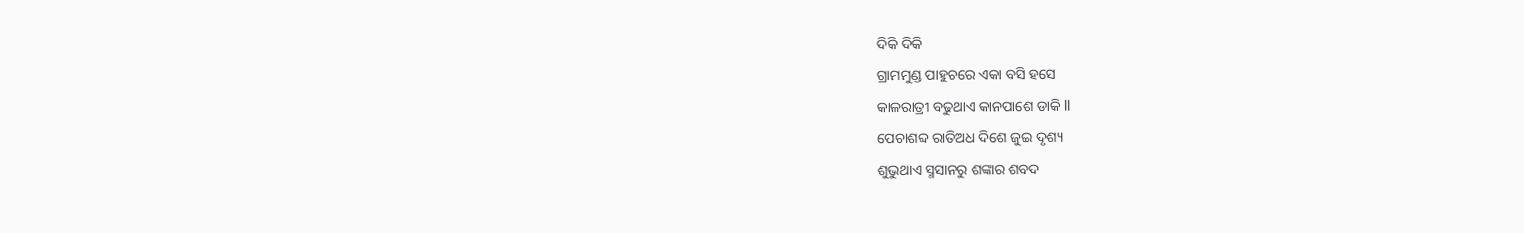ଦିକି ଦିକି
ଗ୍ରାମମୁଣ୍ଡ ପାହୁଚରେ ଏକା ବସି ହସେ
କାଳରାତ୍ରୀ ବଢୁଥାଏ କାନପାଶେ ଡାକି ll
ପେଚାଶବ୍ଦ ରାତିଅଧ ଦିଶେ ଜୁଇ ଦୃଶ୍ୟ
ଶୁଭୁଥାଏ ସ୍ମସାନରୁ ଶଙ୍କାର ଶବଦ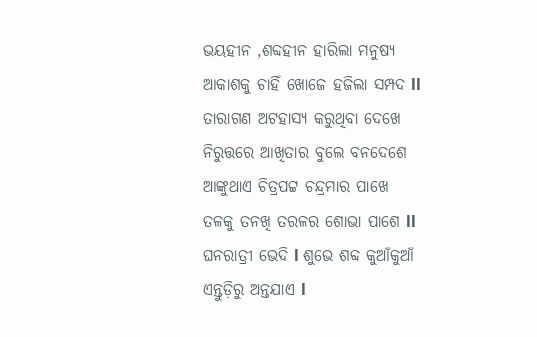ଭୟହୀନ ,ଶବ୍ଦହୀନ ହାରିଲା ମନୁଷ୍ୟ
ଆକାଶକୁ ଚାହିଁ ଖୋଜେ ହଜିଲା ସମ୍ପଦ ll
ତାରାଗଣ ଅଟହାସ୍ୟ କରୁଥିବା ଦେଖେ
ନିରୁତ୍ତରେ ଆଖିତାର ବୁଲେ ବନଦେଶେ
ଆଙ୍କୁଥାଏ ଚିତ୍ରପଟ୍ଟ ଚନ୍ଦ୍ରମାର ପାଖେ
ତଳକୁ ତନଖି ତରଳର ଶୋଭା ପାଶେ ll
ଘନରାତ୍ରୀ ଭେଦି l ଶୁଭେ ଶବ୍ଦ କୁଆଁକୁଆଁ
ଏନ୍ତୁଡ଼ିରୁ ଅନ୍ତଯାଏ l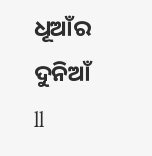ଧୂଆଁର ଦୁନିଆଁ ll